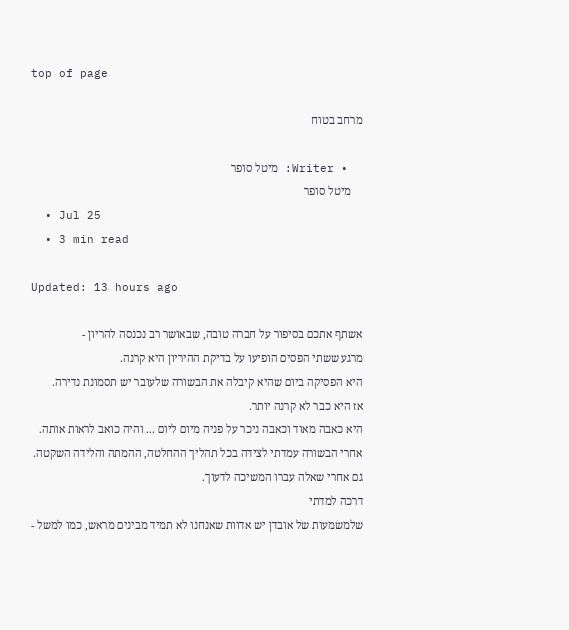top of page

מרחב בטוח

  • Writer: מיטל סופר
    מיטל סופר
  • Jul 25
  • 3 min read

Updated: 13 hours ago

אשתף אתכם בסיפור על חברה טובה, שבאושר רב נכנסה להריון -
מרגע ששתי הפסים הופיעו על בדיקת ההיריון היא קרנה.
היא הפסיקה ביום שהיא קיבלה את הבשורה שלעובר יש תסמונת נדירה.
אז היא כבר לא קרנה יותר.
היא כאבה מאוד וכאבה ניכר על פניה מיום ליום ... והיה כואב לראות אותה.
אחרי הבשורה עמדתי לצידה בכל תהליך ההחלטה, ההמתה והלידה השקטה.
גם אחרי שאלה עברו המשיכה לדעוך.
דרכה למדתי
שלמשמעות של אובדן יש אדוות שאנחנו לא תמיד מבינים מראש, כמו למשל -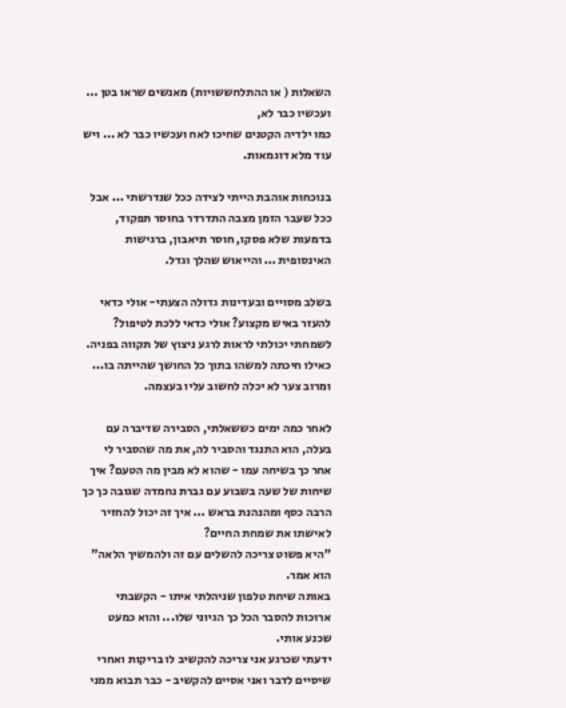השאלות ( או ההתלחששויות) מאנשים שראו בטן ... ועכשיו כבר לא,
כמו ילדיה הקטנים שחיכו לאח ועכשיו כבר לא ... ויש עוד מלא דוגמאות.

בנוכחות אוהבת הייתי לצידה ככל שנדרשתי ... אבל ככל שעבר הזמן מצבה התדרדר בחוסר תפקוד, בדמעות שלא פסקו, חוסר תיאבון, ברגישות האינסופית ... והייאוש שהלך וגדל.

בשלב מסויים ובעדינות גדולה הצעתי- אולי כדאי להעזר באיש מקצוע? אולי כדאי ללכת לטיפול? לשמחתי יכולתי לראות לרגע ניצוץ של תקווה בפניה. כאילו חיכתה למשהו בתוך כל החושך שהייתה בו... ומרוב צער לא יכלה לחשוב עליו בעצמה.

לאחר כמה ימים כששאלתי, הסבירה שדיברה עם בעלה, הוא התנגד והסביר לה, את מה שהסביר לי אחר כך בשיחה עמו - שהוא לא מבין מה הטעם? איך שיחות של שעה בשבוע עם גברת נחמדה שגובה כך כך הרבה כסף ומהנהנת בראש ... איך זה יכול להחזיר לאישתו את שמחת החיים?
"היא פשוט צריכה להשלים עם זה ולהמשיך הלאה"
הוא אמר.
באותה שיחת טלפון שניהלתי איתו - הקשבתי ארוכות להסבר הכל כך הגיוני שלו... והוא כמעט שכנע אותי.
ידעתי שכרגע אני צריכה להקשיב לו בריקות ואחרי שיסיים לדבר ואני אסיים להקשיב - כבר תבוא ממני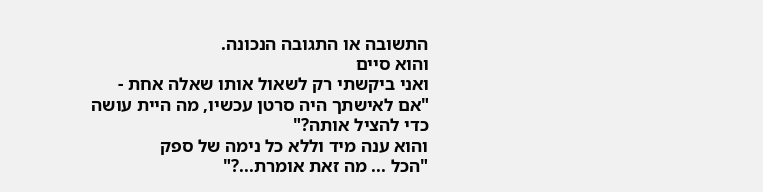התשובה או התגובה הנכונה.
והוא סיים
ואני ביקשתי רק לשאול אותו שאלה אחת -
"אם לאישתך היה סרטן עכשיו, מה היית עושה כדי להציל אותה?"
והוא ענה מיד וללא כל נימה של ספק
"הכל ... מה זאת אומרת...?"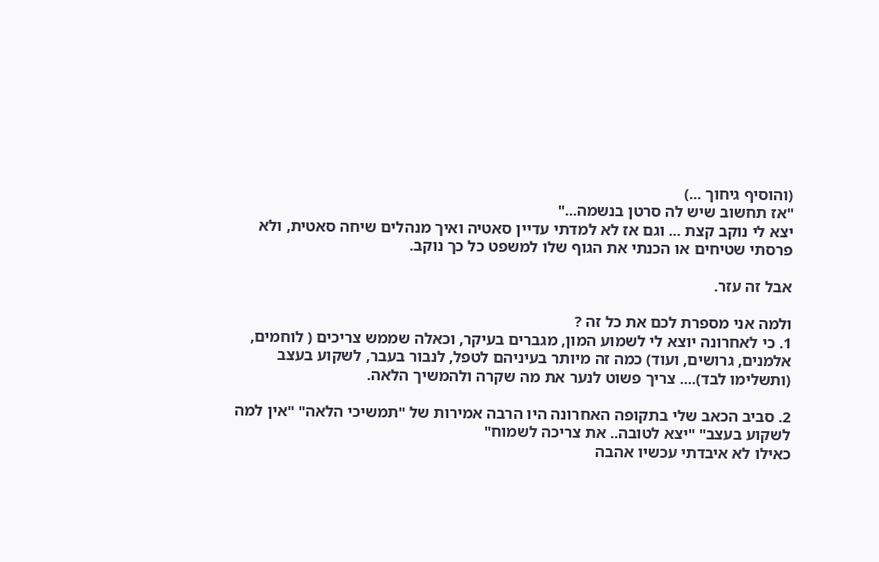(והוסיף גיחוך ...)
"אז תחשוב שיש לה סרטן בנשמה..."
יצא לי נוקב קצת ... וגם אז לא למדתי עדיין סאטיה ואיך מנהלים שיחה סאטית, ולא פרסתי שטיחים או הכנתי את הגוף שלו למשפט כל כך נוקב.

אבל זה עזר.

ולמה אני מספרת לכם את כל זה ?
1. כי לאחרונה יוצא לי לשמוע המון, מגברים בעיקר, וכאלה שממש צריכים ( לוחמים, אלמנים, גרושים, ועוד) כמה זה מיותר בעיניהם לטפל, לנבור בעבר, לשקוע בעצב (ותשלימו לבד).... צריך פשוט לנער את מה שקרה ולהמשיך הלאה.

2. סביב הכאב שלי בתקופה האחרונה היו הרבה אמירות של "תמשיכי הלאה" "אין למה לשקוע בעצב" "יצא לטובה.. את צריכה לשמוח"
כאילו לא איבדתי עכשיו אהבה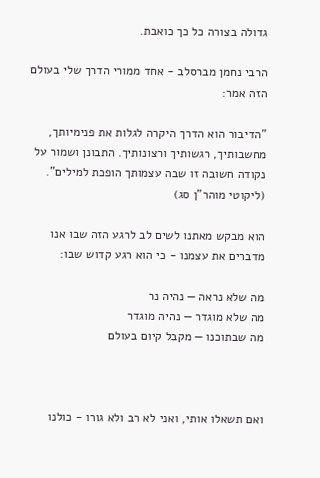גדולה בצורה כל כך כואבת.

הרבי נחמן מברסלב - אחד ממורי הדרך שלי בעולם הזה אמר:

"הדיבור הוא הדרך היקרה לגלות את פנימיותך, מחשבותיך, רגשותיך ורצונותיך. התבונן ושמור על נקודה חשובה זו שבה עצמותך הופכת למילים". (ליקוטי מוהר"ן סג)

הוא מבקש מאתנו לשים לב לרגע הזה שבו אנו מדברים את עצמנו - כי הוא רגע קדוש שבו:

מה שלא נראה — נהיה נר
מה שלא מוגדר — נהיה מוגדר
מה שבתוכנו — מקבל קיום בעולם



ואם תשאלו אותי, ואני לא רב ולא גורו - כולנו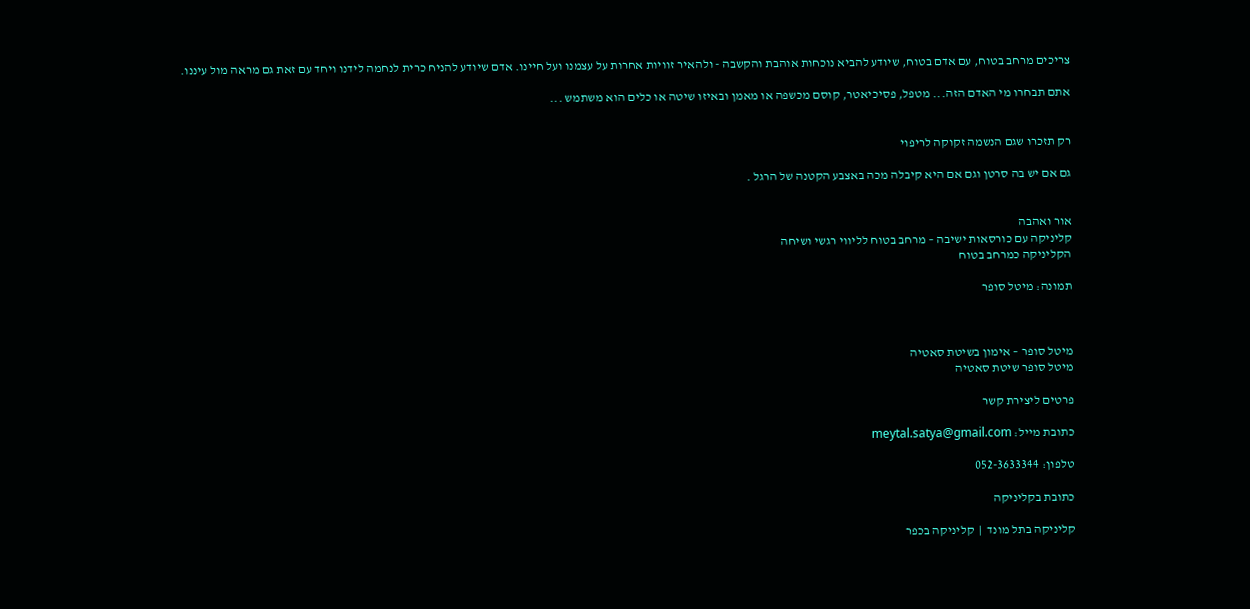צריכים מרחב בטוח, עם אדם בטוח, שיודע להביא נוכחות אוהבת והקשבה - ולהאיר זוויות אחרות על עצמנו ועל חיינו. אדם שיודע להניח כרית לנחמה לידנו ויחד עם זאת גם מראה מול עיננו.

אתם תבחרו מי האדם הזה... מטפל, פסיכיאטר, קוסם מכשפה או מאמן ובאיזו שיטה או כלים הוא משתמש ...


רק תזכרו שגם הנשמה זקוקה לריפוי

גם אם יש בה סרטן וגם אם היא קיבלה מכה באצבע הקטנה של הרגל .


אור ואהבה
קליניקה עם כורסאות ישיבה – מרחב בטוח לליווי רגשי ושיחה
הקליניקה כמרחב בטוח

תמונה: מיטל סופר



מיטל סופר – אימון בשיטת סאטיה
מיטל סופר שיטת סאטיה

פרטים ליצירת קשר

כתובת מייל: meytal.satya@gmail.com

טלפון: 052-3633344

כתובת בקליניקה

קליניקה בתל מונד  |  קליניקה בכפר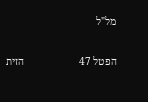מל"ל

הפטל 47                     הזית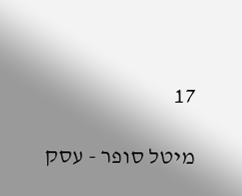17

מיטל סופר - עסק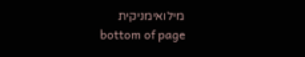מילואימניקית
bottom of page